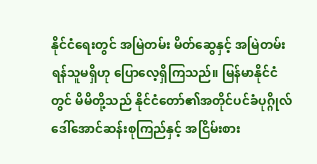နိုင်ငံရေးတွင် အမြဲတမ်း မိတ်ဆွေနှင့် အမြဲတမ်းရန်သူမရှိဟု ပြောလေ့ရှိကြသည်။ မြန်မာနိုင်ငံတွင် မိမိတို့သည် နိုင်ငံတော်၏အတိုင်ပင်ခံပုဂ္ဂိုလ် ဒေါ်အောင်ဆန်းစုကြည်နှင့် အငြိမ်းစား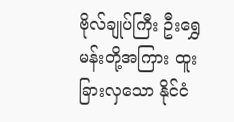ဗိုလ်ချုပ်ကြီး ဦးရွှေမန်းတို့အကြား ထူးခြားလှသော နိုင်ငံ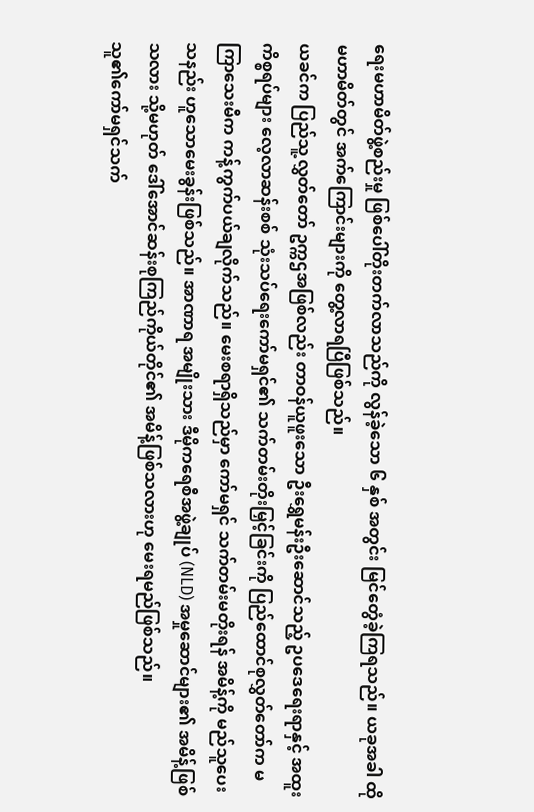ရေးမဟာမိတ်ဖွဲ့စည်းမှု ဖြစ်ပေါ်တိုးတက်လာသည်ကို လွန်ခဲ့သော ၆ နှစ် အတွင်း မြင်တွေံခဲ့ကြရသည်။ ယခုအခါ ထိုမဟာမိတ်တွင် အက်ကြောင်းများကို တွေ့လာရပြီဖြစ်သည်။
ယခင်က ပြည်သူ့လွှတ်တော် ဥက္ကဌအဖြစ်လည်း တာဝန်ယူဖူးသော ဦးရွှေမန်းဦးဆောင်သည့် ဥပဒေရေးရာနှင့် အထူးကိစ္စရပ်များ လေ့လာဆန်းစစ် သုံးသပ်ရေးကော်မရှင်၏ သက်တမ်းတိုးမြှင့်ခြင်းကို ပြည်ထောင်စုလွှတ်တော်က မကြာသေးမီက ကန့်ကွက်ပယ်ချလိုက်သည်။ မေးစရာရှိသည်မှာ ကော်မရှင် သက်တမ်းမတိုးရန် အမိန့်ကို မည်သူပေးသနည်း ဟူသောမေးခွန်းဖြစ်သည်။ အာဏာရ အမျိုးသား ဒီမိုကရေစီအဖွဲ့ချုပ် (NLD) အမှုဆောင်များ၏ အမိန့်ဖြစ်သလား သို့မဟုတ် ဒေါ်အောင်ဆန်းစုကြည်ကိုယ်တိုင်၏ အမိန့်ဖြစ်သလားဟု မေးရမည်ဖြစ်သည်။
သူ၏ကော်မရှင်သက်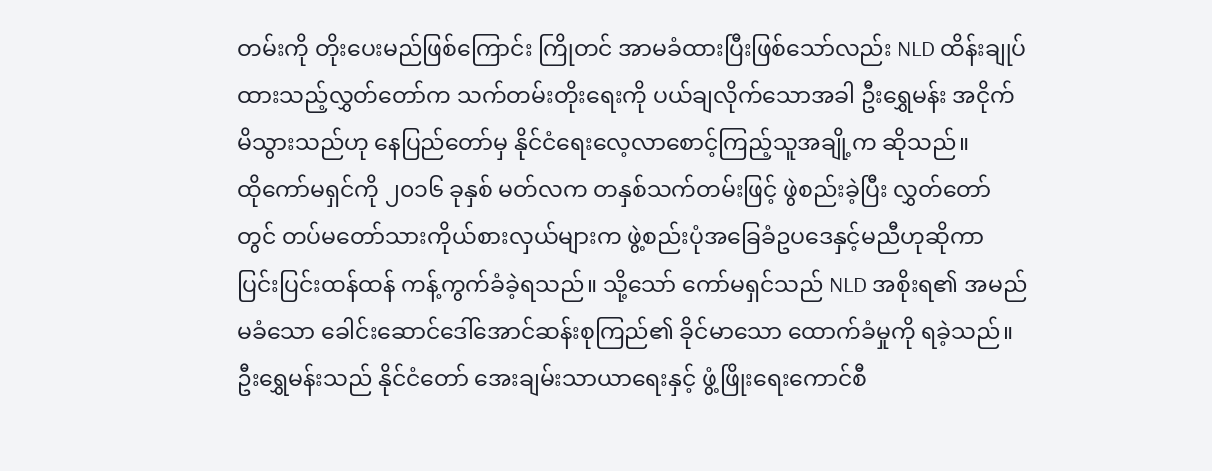တမ်းကို တိုးပေးမည်ဖြစ်ကြောင်း ကြိုတင် အာမခံထားပြီးဖြစ်သော်လည်း NLD ထိန်းချုပ်ထားသည့်လွှတ်တော်က သက်တမ်းတိုးရေးကို ပယ်ချလိုက်သောအခါ ဦးရွှေမန်း အငိုက်မိသွားသည်ဟု နေပြည်တော်မှ နိုင်ငံရေးလေ့လာစောင့်ကြည့်သူအချို့က ဆိုသည်။
ထိုကော်မရှင်ကို ၂၀၁၆ ခုနှစ် မတ်လက တနှစ်သက်တမ်းဖြင့် ဖွဲစည်းခဲ့ပြီး လွှတ်တော်တွင် တပ်မတော်သားကိုယ်စားလှယ်များက ဖွဲ့စည်းပုံအခြေခံဥပဒေနှင့်မညီဟုဆိုကာ ပြင်းပြင်းထန်ထန် ကန့်ကွက်ခံခဲ့ရသည်။ သို့သော် ကော်မရှင်သည် NLD အစိုးရ၏ အမည်မခံသော ခေါင်းဆောင်ဒေါ်အောင်ဆန်းစုကြည်၏ ခိုင်မာသော ထောက်ခံမှုကို ရခဲ့သည်။
ဦးရွှေမန်းသည် နိုင်ငံတော် အေးချမ်းသာယာရေးနှင့် ဖွံ့ဖြိုးရေးကောင်စီ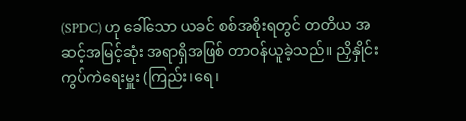(SPDC) ဟု ခေါ်သော ယခင် စစ်အစိုးရတွင် တတိယ အဆင့်အမြင့်ဆုံး အရာရှိအဖြစ် တာဝန်ယူခဲ့သည်။ ညှိနှိုင်းကွပ်ကဲရေးမှူး (ကြည်း၊ရေ၊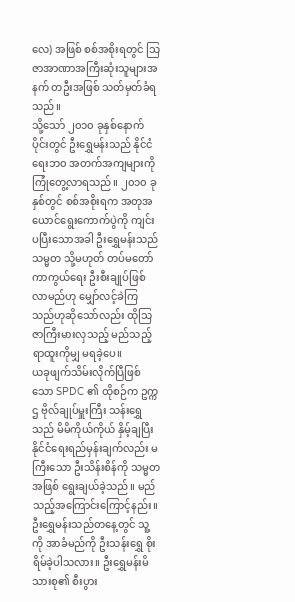လေ) အဖြစ် စစ်အစိုးရတွင် သြဇာအာဏာအကြီးဆုံးသူများအနက် တဦးအဖြစ် သတ်မှတ်ခံရသည်။
သို့သော် ၂၀၁၀ ခုနှစ်နောက်ပိုင်းတွင် ဦးရွှေမန်းသည် နိုင်ငံရေးဘ၀ အတက်အကျများကို ကြုံတွေ့လာရသည်။ ၂၀၁၀ ခုနှစ်တွင် စစ်အစိုးရက အတုအယောင်ရွေးကောက်ပွဲကို ကျင်းပပြီးသောအခါ ဦးရွှေမန်းသည် သမ္မတ သို့မဟုတ် တပ်မတော် ကာကွယ်ရေး ဦးစီးချုပ်ဖြစ်လာမည်ဟု မျှော်လင့်ခဲကြသည်ဟုဆိုသော်လည်း ထိုသြဇာကြီးမားလှသည့် မည်သည့်ရာထူးကိုမျှ မရခဲ့ပေ။
ယခုဖျက်သိမ်းလိုက်ပြီဖြစ်သော SPDC ၏ ထိုစဉ်က ဥက္ကဌ ဗိုလ်ချုပ်မှူးကြီး သန်းရွှေသည် မိမိကိုယ်ကိုယ် နှိမ့်ချပြီး နိုင်ငံရေးရည်မှန်းချက်လည်း မကြီးသော ဦးသိန်းစိန်ကို သမ္မတအဖြစ် ရွေးချယ်ခဲ့သည်။ မည်သည့်အကြောင်းကြောင့်နည်း။ ဦးရွှေမန်းသည်တနေ့တွင် သူ့ကို အာခံမည်ကို ဦးသန်းရွှေ စိုးရိမ်ခဲ့ပါသလား။ ဦးရွှေမန်းမိသားစု၏ စီးပွား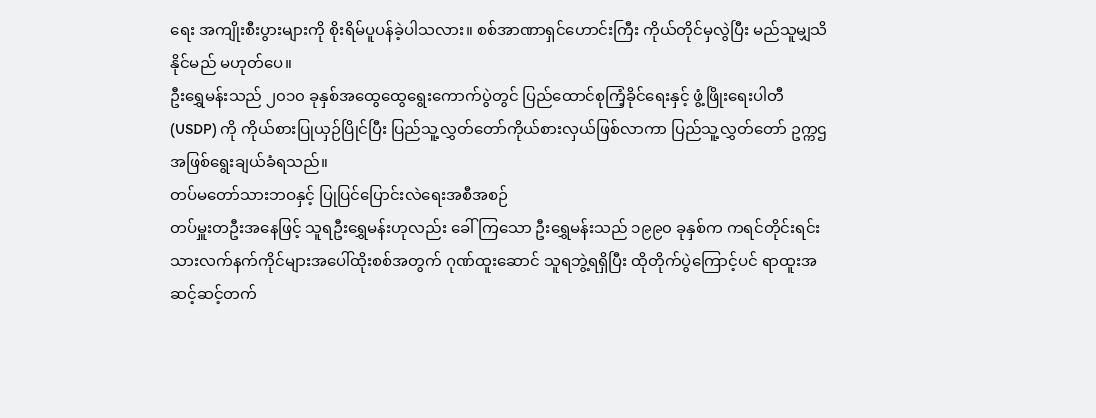ရေး အကျိုးစီးပွားများကို စိုးရိမ်ပူပန်ခဲ့ပါသလား။ စစ်အာဏာရှင်ဟောင်းကြီး ကိုယ်တိုင်မှလွဲပြီး မည်သူမျှသိနိုင်မည် မဟုတ်ပေ။
ဦးရွှေမန်းသည် ၂၀၁၀ ခုနှစ်အထွေထွေရွေးကောက်ပွဲတွင် ပြည်ထောင်စုကြံ့ခိုင်ရေးနှင့် ဖွံ့ဖြိုးရေးပါတီ (USDP) ကို ကိုယ်စားပြုယှဉ်ပြိုင်ပြီး ပြည်သူ့လွှတ်တော်ကိုယ်စားလှယ်ဖြစ်လာကာ ပြည်သူ့လွှတ်တော် ဥက္ကဌ အဖြစ်ရွေးချယ်ခံရသည်။
တပ်မတော်သားဘဝနှင့် ပြုပြင်ပြောင်းလဲရေးအစီအစဉ်
တပ်မှူးတဦးအနေဖြင့် သူရဦးရွှေမန်းဟုလည်း ခေါ်ကြသော ဦးရွှေမန်းသည် ၁၉၉၀ ခုနှစ်က ကရင်တိုင်းရင်းသားလက်နက်ကိုင်များအပေါ်ထိုးစစ်အတွက် ဂုဏ်ထူးဆောင် သူရဘွဲ့ရရှိပြီး ထိုတိုက်ပွဲကြောင့်ပင် ရာထူးအဆင့်ဆင့်တက်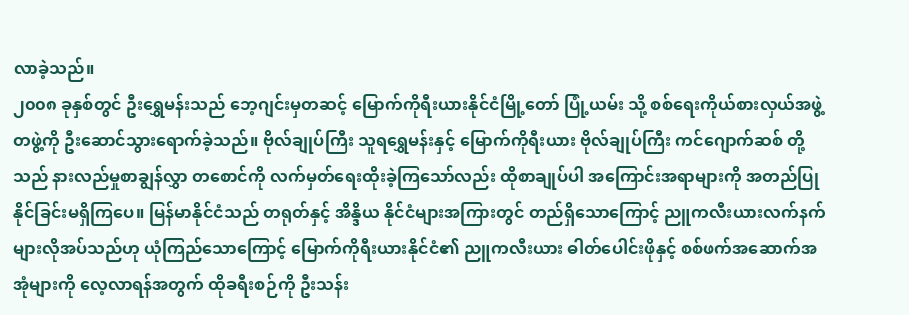လာခဲ့သည်။
၂၀၀၈ ခုနှစ်တွင် ဦးရွှေမန်းသည် ဘေ့ဂျင်းမှတဆင့် မြောက်ကိုရီးယားနိုင်ငံမြို့တော် ပြုံ့ယမ်း သို့ စစ်ရေးကိုယ်စားလှယ်အဖွဲ့တဖွဲ့ကို ဦးဆောင်သွားရောက်ခဲ့သည်။ ဗိုလ်ချုပ်ကြီး သူရရွှေမန်းနှင့် မြောက်ကိုရီးယား ဗိုလ်ချုပ်ကြီး ကင်ဂျောက်ဆစ် တို့သည် နားလည်မှုစာချွန်လွှာ တစောင်ကို လက်မှတ်ရေးထိုးခဲ့ကြသော်လည်း ထိုစာချုပ်ပါ အကြောင်းအရာများကို အတည်ပြုနိုင်ခြင်းမရှိကြပေ။ မြန်မာနိုင်ငံသည် တရုတ်နှင့် အိန္ဒိယ နိုင်ငံများအကြားတွင် တည်ရှိသောကြောင့် ညူကလီးယားလက်နက်များလိုအပ်သည်ဟု ယုံကြည်သောကြောင့် မြောက်ကိုရီးယားနိုင်ငံ၏ ညူကလီးယား ဓါတ်ပေါင်းဖိုနှင့် စစ်ဖက်အဆောက်အအုံများကို လေ့လာရန်အတွက် ထိုခရီးစဉ်ကို ဦးသန်း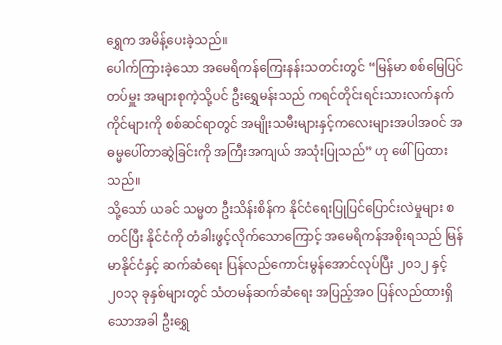ရွှေက အမိန့်ပေးခဲ့သည်။
ပေါက်ကြားခဲ့သော အမေရိကန်ကြေးနန်းသတင်းတွင် “မြန်မာ စစ်မြေပြင်တပ်မှူး အများစုကဲ့သို့ပင် ဦးရွှေမန်းသည် ကရင်တိုင်းရင်းသားလက်နက်ကိုင်များကို စစ်ဆင်ရာတွင် အမျိုးသမီးများနှင့်ကလေးများအပါအဝင် အဓမ္မပေါ်တာဆွဲခြင်းကို အကြီးအကျယ် အသုံးပြုသည်” ဟု ဖေါ်ပြထားသည်။
သို့သော် ယခင် သမ္မတ ဦးသိန်းစိန်က နိုင်ငံရေးပြုပြင်ပြောင်းလဲမှုများ စတင်ပြီး နိုင်ငံကို တံခါးဖွင့်လိုက်သောကြောင့် အမေရိကန်အစိုးရသည် မြန်မာနိုင်ငံနှင့် ဆက်ဆံရေး ပြန်လည်ကောင်းမွန်အောင်လုပ်ပြီး ၂၀၁၂ နှင့် ၂၀၁၃ ခုနှစ်များတွင် သံတမန်ဆက်ဆံရေး အပြည့်အဝ ပြန်လည်ထားရှိသောအခါ ဦးရွှေ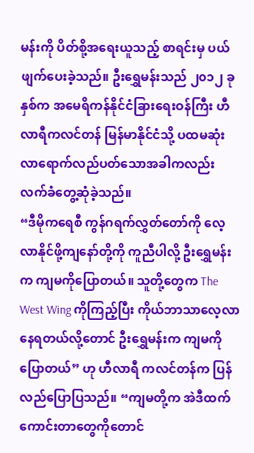မန်းကို ပိတ်စို့အရေးယူသည့် စာရင်းမှ ပယ်ဖျက်ပေးခဲ့သည်။ ဦးရွှေမန်းသည် ၂၀၁၂ ခုနှစ်က အမေရိကန်နိုင်ငံခြားရေးဝန်ကြီး ဟီလာရီကလင်တန် မြန်မာနိုင်ငံသို့ ပထမဆုံးလာရောက်လည်ပတ်သောအခါကလည်း လက်ခံတွေ့ဆုံခဲ့သည်။
“ဒီမိုကရေစီ ကွန်ဂရက်လွှတ်တော်ကို လေ့လာနိုင်ဖို့ကျနော်တို့ကို ကူညီပါလို့ ဦးရွှေမန်းက ကျမကိုပြောတယ်။ သူတို့တွေက The West Wing ကိုကြည့်ပြီး ကိုယ်ဘာသာလေ့လာနေရတယ်လို့တောင် ဦးရွှေမန်းက ကျမကို ပြောတယ်” ဟု ဟီလာရီ ကလင်တန်က ပြန်လည်ပြောပြသည်။ “ကျမတို့က အဲဒီထက်ကောင်းတာတွေကိုတောင်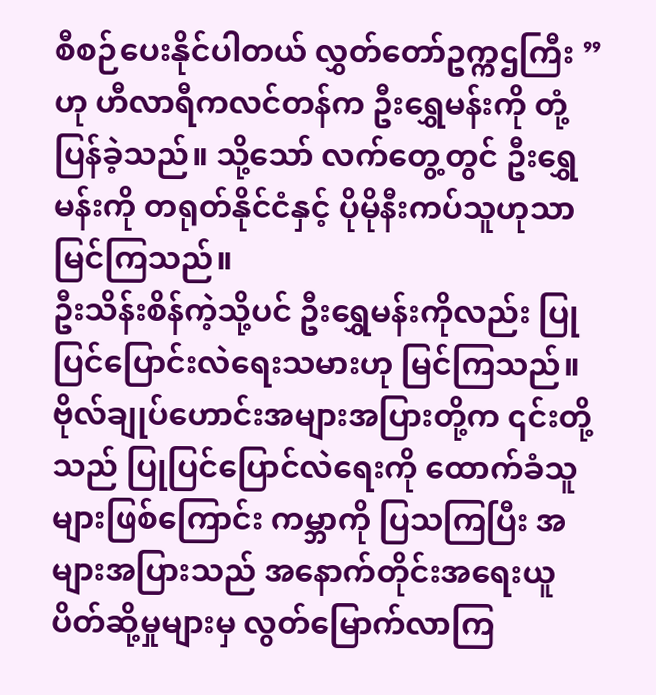စီစဉ်ပေးနိုင်ပါတယ် လွှတ်တော်ဥက္ကဌကြီး ” ဟု ဟီလာရီကလင်တန်က ဦးရွှေမန်းကို တုံ့ပြန်ခဲ့သည်။ သို့သော် လက်တွေ့တွင် ဦးရွှေမန်းကို တရုတ်နိုင်ငံနှင့် ပိုမိုနီးကပ်သူဟုသာ မြင်ကြသည်။
ဦးသိန်းစိန်ကဲ့သို့ပင် ဦးရွှေမန်းကိုလည်း ပြုပြင်ပြောင်းလဲရေးသမားဟု မြင်ကြသည်။ ဗိုလ်ချုပ်ဟောင်းအများအပြားတို့က ၎င်းတို့သည် ပြုပြင်ပြောင်လဲရေးကို ထောက်ခံသူများဖြစ်ကြောင်း ကမ္ဘာကို ပြသကြပြီး အများအပြားသည် အနောက်တိုင်းအရေးယူပိတ်ဆို့မှုများမှ လွတ်မြောက်လာကြ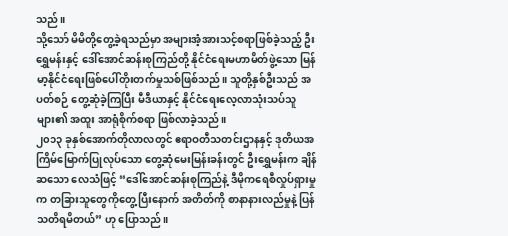သည်။
သို့သော် မိမိတို့တွေ့ခဲ့ရသည်မှာ အများအံ့အားသင့်စရာဖြစ်ခဲ့သည့် ဦးရွှေမန်းနှင့် ဒေါ်အောင်ဆန်းစုကြည်တို့ နိုင်ငံရေးမဟာမိတ်ဖွဲ့သော မြန်မာ့နိုင်ငံရေးဖြစ်ပေါ်တိုးတက်မှုသစ်ဖြစ်သည်။ သူတို့နှစ်ဦးသည် အပတ်စဉ် တွေ့ဆုံခဲ့ကြပြီး မီဒီယာနှင့် နိုင်ငံရေးလေ့လာသုံးသပ်သူများ၏ အထူး အာရုံစိုက်စရာ ဖြစ်လာခဲ့သည်။
၂၀၁၃ ခုနှစ်အောက်တိုလာလတွင် ဧရာဝတီသတင်းဌာနနှင့် ဒုတိယအကြိမ်မြောက်ပြုလုပ်သော တွေ့ဆုံမေးမြန်းခန်းတွင် ဦးရွှေမန်းက ချိန်ဆသော လေသံဖြင့် “ဒေါ်အောင်ဆန်းစုကြည်နဲ့ ဒီမိုကရေစီလှုပ်ရှားမှုက တခြားသူတွေကိုတွေ့ပြီးနောက် အတိတ်ကို စာနာနားလည်မှုနဲ့ ပြန်သတိရမိတယ်” ဟု ပြောသည်။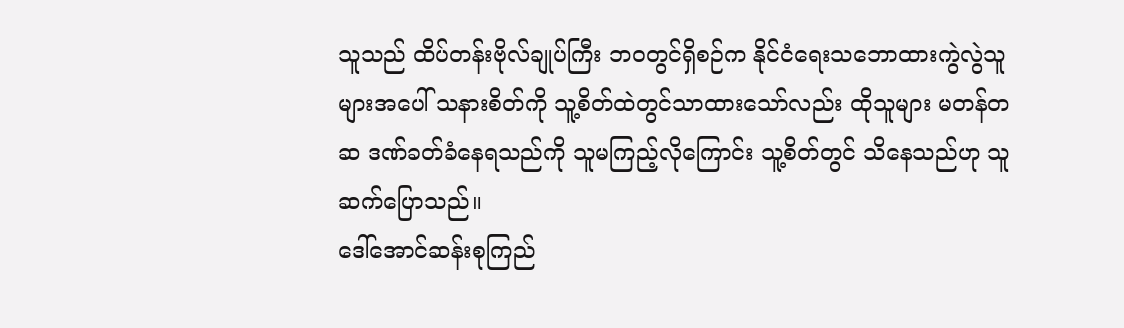သူသည် ထိပ်တန်းဗိုလ်ချုပ်ကြီး ဘဝတွင်ရှိစဉ်က နိုင်ငံရေးသဘောထားကွဲလွဲသူများအပေါ် သနားစိတ်ကို သူ့စိတ်ထဲတွင်သာထားသော်လည်း ထိုသူများ မတန်တဆ ဒဏ်ခတ်ခံနေရသည်ကို သူမကြည့်လိုကြောင်း သူ့စိတ်တွင် သိနေသည်ဟု သူဆက်ပြောသည်။
ဒေါ်အောင်ဆန်းစုကြည်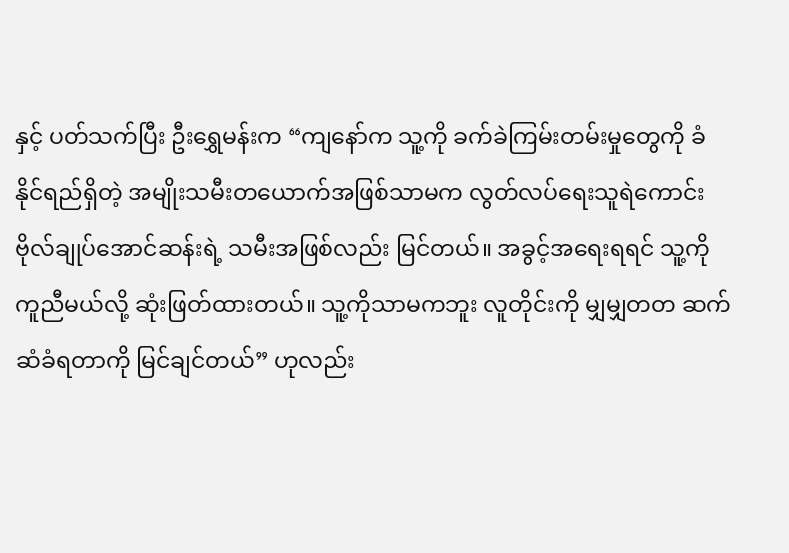နှင့် ပတ်သက်ပြီး ဦးရွှေမန်းက “ကျနော်က သူ့ကို ခက်ခဲကြမ်းတမ်းမှုတွေကို ခံနိုင်ရည်ရှိတဲ့ အမျိုးသမီးတယောက်အဖြစ်သာမက လွတ်လပ်ရေးသူရဲကောင်း ဗိုလ်ချုပ်အောင်ဆန်းရဲ့ သမီးအဖြစ်လည်း မြင်တယ်။ အခွင့်အရေးရရင် သူ့ကို ကူညီမယ်လို့ ဆုံးဖြတ်ထားတယ်။ သူ့ကိုသာမကဘူး လူတိုင်းကို မျှမျှတတ ဆက်ဆံခံရတာကို မြင်ချင်တယ်” ဟုလည်း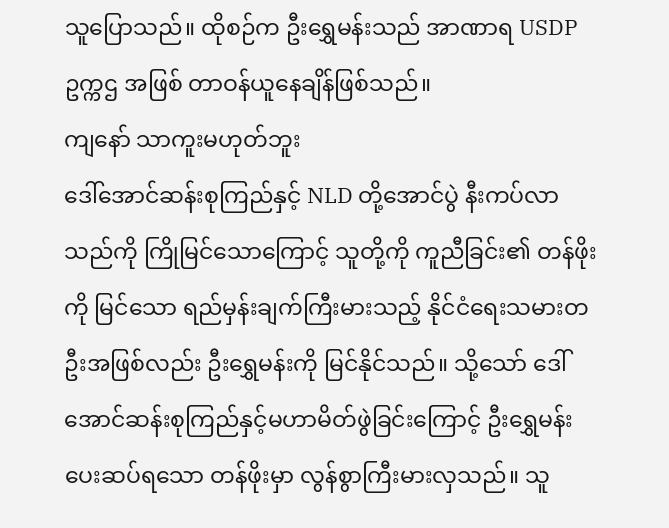သူပြောသည်။ ထိုစဉ်က ဦးရွှေမန်းသည် အာဏာရ USDP ဥက္ကဌ အဖြစ် တာဝန်ယူနေချိန်ဖြစ်သည်။
ကျနော် သာကူးမဟုတ်ဘူး
ဒေါ်အောင်ဆန်းစုကြည်နှင့် NLD တို့အောင်ပွဲ နီးကပ်လာသည်ကို ကြိုမြင်သောကြောင့် သူတို့ကို ကူညီခြင်း၏ တန်ဖိုးကို မြင်သော ရည်မှန်းချက်ကြီးမားသည့် နိုင်ငံရေးသမားတဦးအဖြစ်လည်း ဦးရွှေမန်းကို မြင်နိုင်သည်။ သို့သော် ဒေါ်အောင်ဆန်းစုကြည်နှင့်မဟာမိတ်ဖွဲခြင်းကြောင့် ဦးရွှေမန်းပေးဆပ်ရသော တန်ဖိုးမှာ လွန်စွာကြီးမားလှသည်။ သူ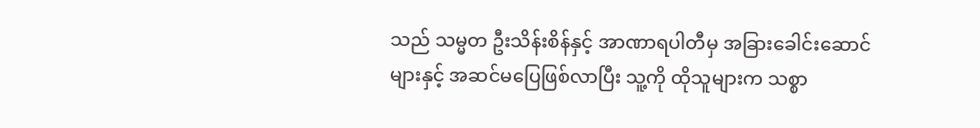သည် သမ္မတ ဦးသိန်းစိန်နှင့် အာဏာရပါတီမှ အခြားခေါင်းဆောင်များနှင့် အဆင်မပြေဖြစ်လာပြီး သူ့ကို ထိုသူများက သစ္စာ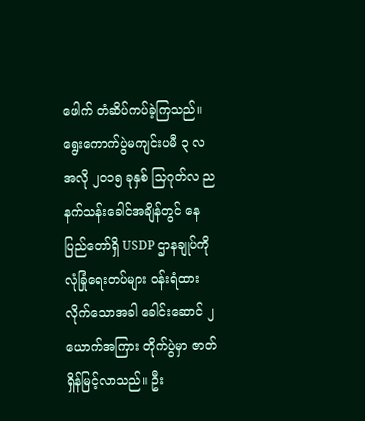ဖေါက် တံဆိပ်ကပ်ခဲ့ကြသည်။
ရွေးကောက်ပွဲမကျင်းပမီ ၃ လအလို ၂၀၁၅ ခုနှစ် သြဂုတ်လ ညနက်သန်းခေါင်အချိန်တွင် နေပြည်တော်ရှိ USDP ဌာနချုပ်ကို လုံခြုံရေးတပ်များ ဝန်းရံထားလိုက်သောအခါ ခေါင်းဆောင် ၂ ယောက်အကြား တိုက်ပွဲမှာ ဇာတ်ရှိန်မြင့်လာသည်။ ဦး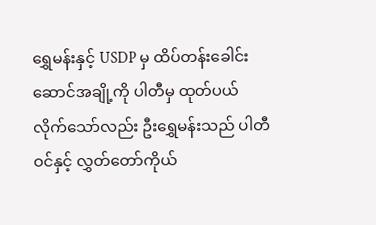ရွှေမန်းနှင့် USDP မှ ထိပ်တန်းခေါင်းဆောင်အချို့ကို ပါတီမှ ထုတ်ပယ်လိုက်သော်လည်း ဦးရွှေမန်းသည် ပါတီဝင်နှင့် လွှတ်တော်ကိုယ်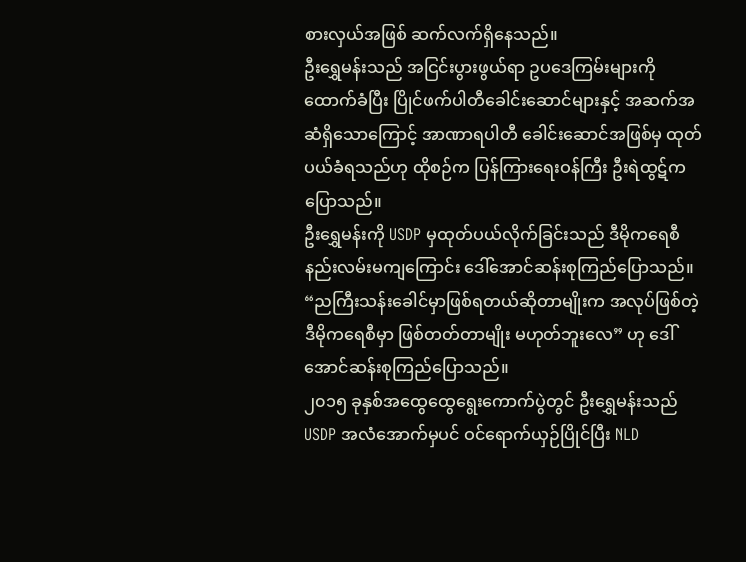စားလှယ်အဖြစ် ဆက်လက်ရှိနေသည်။
ဦးရွှေမန်းသည် အငြင်းပွားဖွယ်ရာ ဥပဒေကြမ်းများကို ထောက်ခံပြီး ပြိုင်ဖက်ပါတီခေါင်းဆောင်များနှင့် အဆက်အဆံရှိသောကြောင့် အာဏာရပါတီ ခေါင်းဆောင်အဖြစ်မှ ထုတ်ပယ်ခံရသည်ဟု ထိုစဉ်က ပြန်ကြားရေးဝန်ကြီး ဦးရဲထွဋ်ကပြောသည်။
ဦးရွှေမန်းကို USDP မှထုတ်ပယ်လိုက်ခြင်းသည် ဒီမိုကရေစီ နည်းလမ်းမကျကြောင်း ဒေါ်အောင်ဆန်းစုကြည်ပြောသည်။ “ညကြီးသန်းခေါင်မှာဖြစ်ရတယ်ဆိုတာမျိုးက အလုပ်ဖြစ်တဲ့ ဒီမိုကရေစီမှာ ဖြစ်တတ်တာမျိုး မဟုတ်ဘူးလေ” ဟု ဒေါ်အောင်ဆန်းစုကြည်ပြောသည်။
၂၀၁၅ ခုနှစ်အထွေထွေရွေးကောက်ပွဲတွင် ဦးရွှေမန်းသည် USDP အလံအောက်မှပင် ဝင်ရောက်ယှဉ်ပြိုင်ပြီး NLD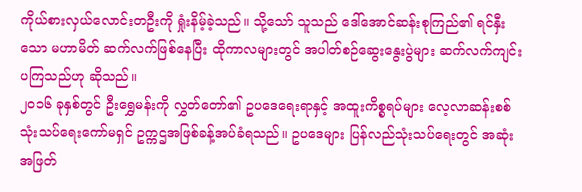ကိုယ်စားလှယ်လောင်းတဦးကို ရှုံးနိမ့်ခဲ့သည်။ သို့သော် သူသည် ဒေါ်အောင်ဆန်းစုကြည်၏ ရင်နှီးသော မဟာမိတ် ဆက်လက်ဖြစ်နေပြီး ထိုကာလများတွင် အပါတ်စဉ်ဆွေးနွေးပွဲများ ဆက်လက်ကျင်းပကြသည်ဟု ဆိုသည်။
၂၀၁၆ ခုနှစ်တွင် ဦးရွှေမန်းကို လွှတ်တော်၏ ဥပဒေရေးရာနှင့် အထူးကိစ္စရပ်များ လေ့လာဆန်းစစ် သုံးသပ်ရေးကော်မရှင် ဥက္ကဌအဖြစ်ခန့်အပ်ခံရသည်။ ဥပဒေများ ပြန်လည်သုံးသပ်ရေးတွင် အဆုံးအဖြတ်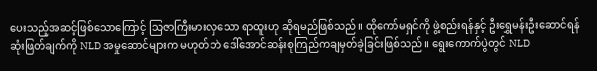ပေးသည့်အဆင့်ဖြစ်သောကြောင့် သြဇာကြီးမားလှသော ရာထူးဟု ဆိုရမည်ဖြစ်သည်။ ထိုကော်မရှင်ကို ဖွဲ့စည်းရန်နှင့် ဦးရွှေမန်းဦးဆောင်ရန် ဆုံးဖြတ်ချက်ကို NLD အမှုဆောင်များက မဟုတ်ဘဲ ဒေါ်အောင်ဆန်းစုကြည်ကချမှတ်ခဲ့ခြင်းဖြစ်သည်။ ရွေးကောက်ပွဲတွင် NLD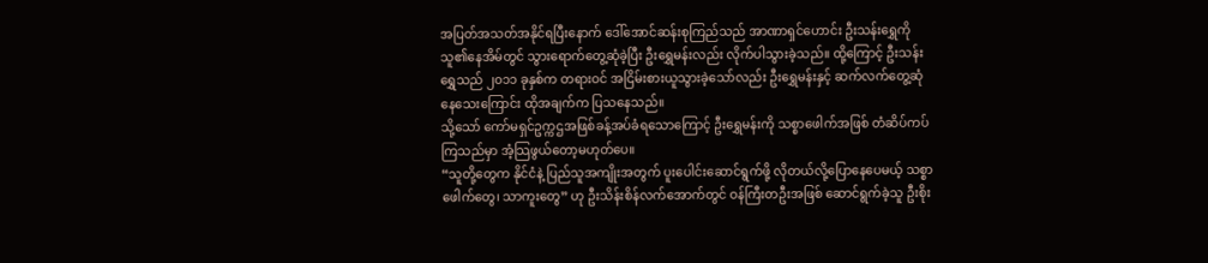အပြတ်အသတ်အနိုင်ရပြီးနောက် ဒေါ်အောင်ဆန်းစုကြည်သည် အာဏာရှင်ဟောင်း ဦးသန်းရွှေကို သူ၏နေအိမ်တွင် သွားရောက်တွေ့ဆုံခဲ့ပြီး ဦးရွှေမန်းလည်း လိုက်ပါသွားခဲ့သည်။ ထို့ကြောင့် ဦးသန်းရွှေသည် ၂၀၁၁ ခုနှစ်က တရားဝင် အငြိမ်းစားယူသွားခဲ့သော်လည်း ဦးရွှေမန်းနှင့် ဆက်လက်တွေ့ဆုံနေသေးကြောင်း ထိုအချက်က ပြသနေသည်။
သို့သော် ကော်မရှင်ဥက္ကဌအဖြစ်ခန့်အပ်ခံရသောကြောင့် ဦးရွှေမန်းကို သစ္စာဖေါက်အဖြစ် တံဆိပ်ကပ်ကြသည်မှာ အံ့သြဖွယ်တော့မဟုတ်ပေ။
“သူတို့တွေက နိုင်ငံနဲ့ ပြည်သူအကျိုးအတွက် ပူးပေါင်းဆောင်ရွက်ဖို့ လိုတယ်လို့ပြောနေပေမယ့် သစ္စာဖေါက်တွေ၊ သာကူးတွေ” ဟု ဦးသိန်းစိန်လက်အောက်တွင် ဝန်ကြီးတဦးအဖြစ် ဆောင်ရွက်ခဲ့သူ ဦးစိုး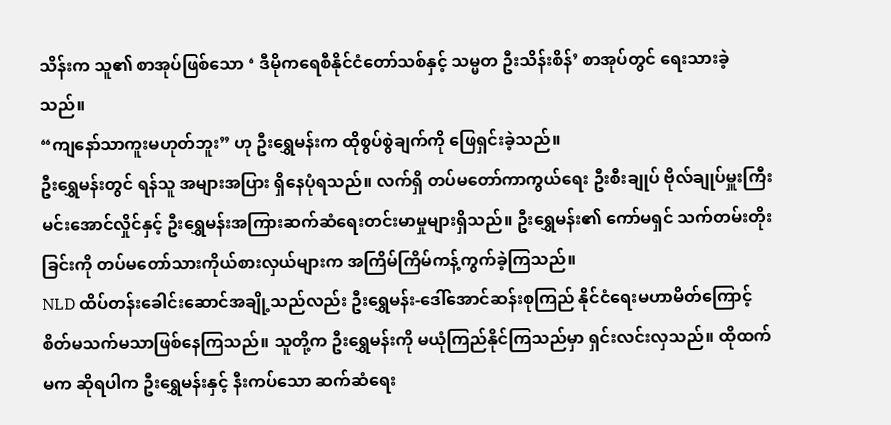သိန်းက သူ၏ စာအုပ်ဖြစ်သော ‘ ဒီမိုကရေစီနိုင်ငံတော်သစ်နှင့် သမ္မတ ဦးသိန်းစိန်’ စာအုပ်တွင် ရေးသားခဲ့သည်။
“ကျနော်သာကူးမဟုတ်ဘူး” ဟု ဦးရွှေမန်းက ထိုစွပ်စွဲချက်ကို ဖြေရှင်းခဲ့သည်။
ဦးရွှေမန်းတွင် ရန်သူ အများအပြား ရှိနေပုံရသည်။ လက်ရှိ တပ်မတော်ကာကွယ်ရေး ဦးစီးချုပ် ဗိုလ်ချုပ်မှူးကြီး မင်းအောင်လှိုင်နှင့် ဦးရွှေမန်းအကြားဆက်ဆံရေးတင်းမာမှုများရှိသည်။ ဦးရွှေမန်း၏ ကော်မရှင် သက်တမ်းတိုးခြင်းကို တပ်မတော်သားကိုယ်စားလှယ်များက အကြိမ်ကြိမ်ကန့်ကွက်ခဲ့ကြသည်။
NLD ထိပ်တန်းခေါင်းဆောင်အချို့သည်လည်း ဦးရွှေမန်း-ဒေါ်အောင်ဆန်းစုကြည် နိုင်ငံရေးမဟာမိတ်ကြောင့် စိတ်မသက်မသာဖြစ်နေကြသည်။ သူတို့က ဦးရွှေမန်းကို မယုံကြည်နိုင်ကြသည်မှာ ရှင်းလင်းလှသည်။ ထိုထက်မက ဆိုရပါက ဦးရွှေမန်းနှင့် နီးကပ်သော ဆက်ဆံရေး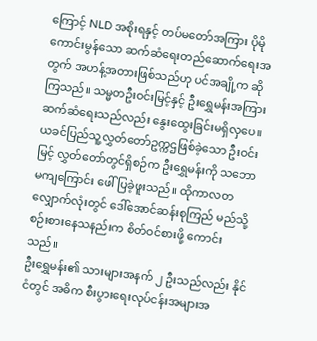ကြောင့် NLD အစိုးရနှင့် တပ်မတော်အကြား ပိုမိုကောင်းမွန်သော ဆက်ဆံရေးတည်ဆောက်ရေးအတွက် အဟန့်အတားဖြစ်သည်ဟု ပင်အချို့က ဆိုကြသည်။ သမ္မတဦးဝင်းမြင့်နှင့် ဦးရွှေမန်းအကြားဆက်ဆံရေးသည်လည်း နွေးထွေးခြင်းမရှိလှပေ။ ယခင်ပြည်သူ့လွှတ်တော်ဥက္ကဌဖြစ်ခဲ့သော ဦးဝင်းမြင့် လွှတ်တော်တွင်ရှိစဉ်က ဦးရွှေမန်းကို သဘောမကျကြောင်း ဖေါ်ပြခဲ့ဖူးသည်။ ထိုကာလတလျှောက်လုံးတွင် ဒေါ်အောင်ဆန်းစုကြည် မည်သို့စဉ်းစားနေသနည်းက စိတ်ဝင်စားဖို့ ကောင်းသည်။
ဦးရွှေမန်း၏ သားများအနက် ၂ ဦးသည်လည်း နိုင်ငံတွင် အဓိက စီးပွားရေးလုပ်ငန်းအများအ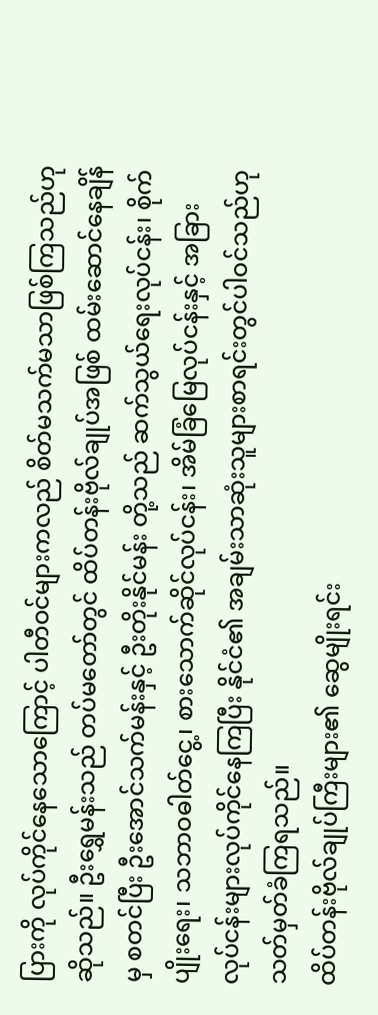ပြားကို လုပ်ကိုင်နေသောကြောင့် ပါတီဝင်များကလည် စိတ်မသက်မသာဖြစ်ကြသည်ဟု ဆိုသည်။ ဦးရွှေမန်းသည် တပ်မတော်တွင် ထိပ်တန်းဗိုလ်ချုပ်အဖြစ် ထမ်းဆောင်နေချိန်မှ စတင်ပြီး ဦးအောင်သက်မန်းနှင့် ဦးတိုးနိုင်မန်း တို့သည် ဆက်သွယ်ရေးလုပ်ငန်း၊ စိုက်ပျိုးရေး၊ သဘာဝဓါတ်ငွေ့၊ စားသောက်ဆိုင်လုပ်ငန်း၊ အိမ်ခြံမြေလုပ်ငန်းနှင့် အခြားလုပ်ငန်းများလုပ်ကိုင်နေကြပြီး နိုင်ငံ၏ အချမ်းသာဆုံးသူများစာရင်းတွင်ပါဝင်သည်ဟု သတ်မှတ်ခံကြရသည်။
ထိပ်တန်းဗိုလ်ချုပ်ကြီးများ၏ ဆွေမျိုးရင်း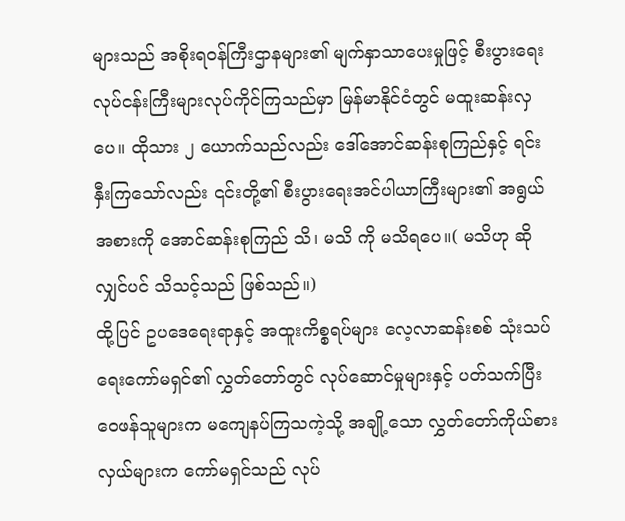များသည် အစိုးရဝန်ကြီးဌာနများ၏ မျက်နှာသာပေးမှုဖြင့် စီးပွားရေးလုပ်ငန်းကြီးများလုပ်ကိုင်ကြသည်မှာ မြန်မာနိုင်ငံတွင် မထူးဆန်းလှပေ။ ထိုသား ၂ ယောက်သည်လည်း ဒေါ်အောင်ဆန်းစုကြည်နှင့် ရင်းနှီးကြသော်လည်း ၎င်းတို့၏ စီးပွားရေးအင်ပါယာကြီးများ၏ အရွယ်အစားကို အောင်ဆန်းစုကြည် သိ၊ မသိ ကို မသိရပေ။( မသိဟု ဆိုလျှင်ပင် သိသင့်သည် ဖြစ်သည်။)
ထို့ပြင် ဥပဒေရေးရာနှင့် အထူးကိစ္စရပ်များ လေ့လာဆန်းစစ် သုံးသပ်ရေးကော်မရှင်၏ လွှတ်တော်တွင် လုပ်ဆောင်မှုများနှင့် ပတ်သက်ပြီး ဝေဖန်သူများက မကျေနပ်ကြသကဲ့သို့ အချို့သော လွှတ်တော်ကိုယ်စားလှယ်များက ကော်မရှင်သည် လုပ်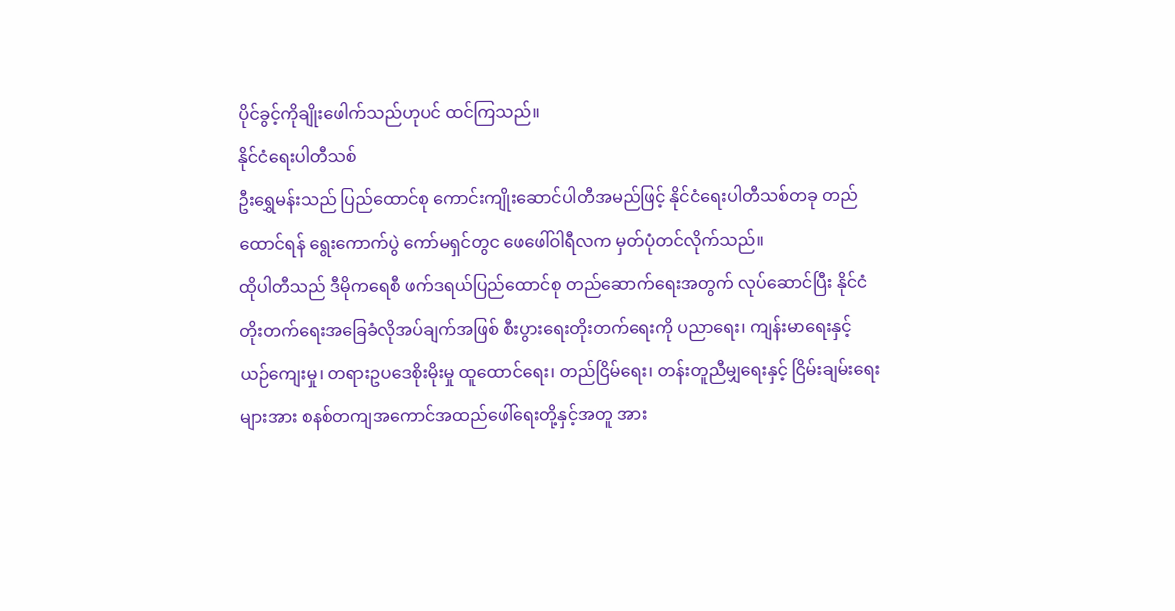ပိုင်ခွင့်ကိုချိုးဖေါက်သည်ဟုပင် ထင်ကြသည်။
နိုင်ငံရေးပါတီသစ်
ဦးရွှေမန်းသည် ပြည်ထောင်စု ကောင်းကျိုးဆောင်ပါတီအမည်ဖြင့် နိုင်ငံရေးပါတီသစ်တခု တည်ထောင်ရန် ရွေးကောက်ပွဲ ကော်မရှင်တွင ဖေဖေါ်ဝါရီလက မှတ်ပုံတင်လိုက်သည်။
ထိုပါတီသည် ဒီမိုကရေစီ ဖက်ဒရယ်ပြည်ထောင်စု တည်ဆောက်ရေးအတွက် လုပ်ဆောင်ပြီး နိုင်ငံတိုးတက်ရေးအခြေခံလိုအပ်ချက်အဖြစ် စီးပွားရေးတိုးတက်ရေးကို ပညာရေး၊ ကျန်းမာရေးနှင့် ယဉ်ကျေးမှု၊ တရားဥပဒေစိုးမိုးမှု ထူထောင်ရေး၊ တည်ငြိမ်ရေး၊ တန်းတူညီမျှရေးနှင့် ငြိမ်းချမ်းရေး များအား စနစ်တကျအကောင်အထည်ဖေါ်ရေးတို့နှင့်အတူ အား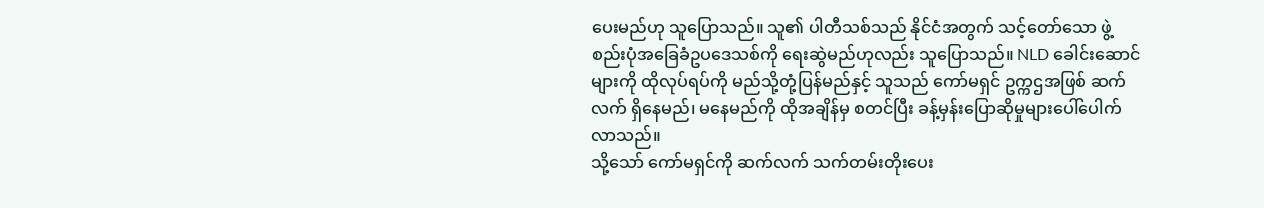ပေးမည်ဟု သူပြောသည်။ သူ၏ ပါတီသစ်သည် နိုင်ငံအတွက် သင့်တော်သော ဖွဲ့စည်းပုံအခြေခံဥပဒေသစ်ကို ရေးဆွဲမည်ဟုလည်း သူပြောသည်။ NLD ခေါင်းဆောင်များကို ထိုလုပ်ရပ်ကို မည်သို့တုံ့ပြန်မည်နှင့် သူသည် ကော်မရှင် ဥက္ကဌအဖြစ် ဆက်လက် ရှိနေမည်၊ မနေမည်ကို ထိုအချိန်မှ စတင်ပြီး ခန့်မှန်းပြောဆိုမှုများပေါ်ပေါက်လာသည်။
သို့သော် ကော်မရှင်ကို ဆက်လက် သက်တမ်းတိုးပေး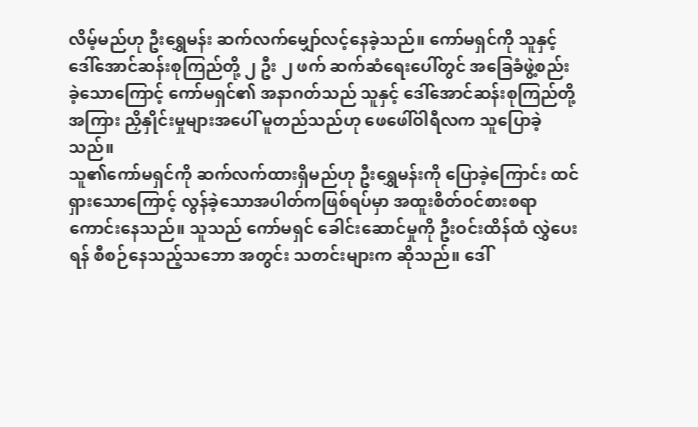လိမ့်မည်ဟု ဦးရွှေမန်း ဆက်လက်မျှော်လင့်နေခဲ့သည်။ ကော်မရှင်ကို သူနှင့် ဒေါ်အောင်ဆန်းစုကြည်တို့ ၂ ဦး ၂ ဖက် ဆက်ဆံရေးပေါ်တွင် အခြေခံဖွဲ့စည်းခဲ့သောကြောင့် ကော်မရှင်၏ အနာဂတ်သည် သူနှင့် ဒေါ်အောင်ဆန်းစုကြည်တို့အကြား ညှိနှိုင်းမှုများအပေါ် မူတည်သည်ဟု ဖေဖေါ်ဝါရီလက သူပြောခဲ့သည်။
သူ၏ကော်မရှင်ကို ဆက်လက်ထားရှိမည်ဟု ဦးရွှေမန်းကို ပြောခဲ့ကြောင်း ထင်ရှားသောကြောင့် လွန်ခဲ့သောအပါတ်ကဖြစ်ရပ်မှာ အထူးစိတ်ဝင်စားစရာကောင်းနေသည်။ သူသည် ကော်မရှင် ခေါင်းဆောင်မှုကို ဦးဝင်းထိန်ထံ လွှဲပေးရန် စီစဉ်နေသည့်သဘော အတွင်း သတင်းများက ဆိုသည်။ ဒေါ်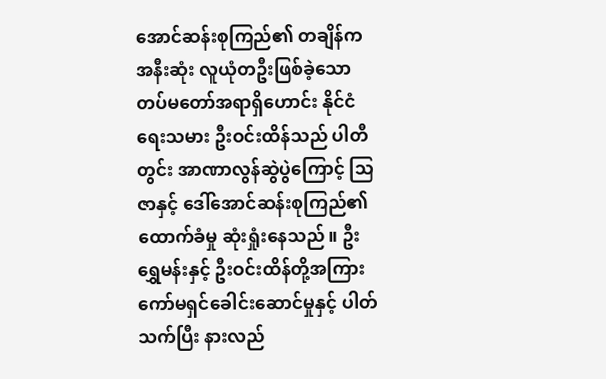အောင်ဆန်းစုကြည်၏ တချိန်က အနီးဆုံး လူယုံတဦးဖြစ်ခဲ့သော တပ်မတော်အရာရှိဟောင်း နိုင်ငံရေးသမား ဦးဝင်းထိန်သည် ပါတီတွင်း အာဏာလွန်ဆွဲပွဲကြောင့် သြဇာနှင့် ဒေါ်အောင်ဆန်းစုကြည်၏ ထောက်ခံမှု ဆုံးရှုံးနေသည်။ ဦးရွှေမန်းနှင့် ဦးဝင်းထိန်တို့အကြား ကော်မရှင်ခေါင်းဆောင်မှုနှင့် ပါတ်သက်ပြီး နားလည်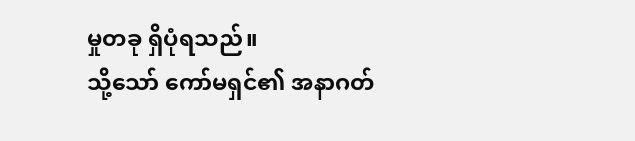မှုတခု ရှိပုံရသည်။
သို့သော် ကော်မရှင်၏ အနာဂတ်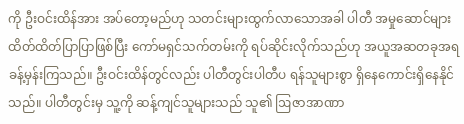ကို ဦးဝင်းထိန်အား အပ်တော့မည်ဟု သတင်းများထွက်လာသောအခါ ပါတီ အမှုဆောင်များ ထိတ်ထိတ်ပြာပြာဖြစ်ပြီး ကော်မရှင်သက်တမ်းကို ရပ်ဆိုင်းလိုက်သည်ဟု အယူအဆတခုအရ ခန့်မှန်းကြသည်။ ဦးဝင်းထိန်တွင်လည်း ပါတီတွင်းပါတီပ ရန်သူများစွာ ရှိနေကောင်းရှိနေနိုင်သည်။ ပါတီတွင်းမှ သူ့ကို ဆန့်ကျင်သူများသည် သူ၏ ဩဇာအာဏာ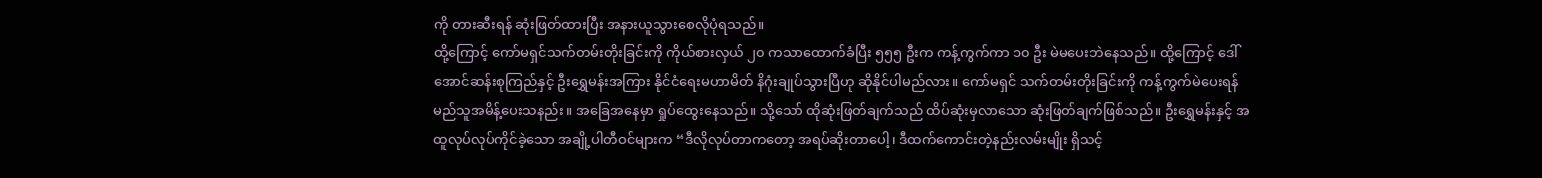ကို တားဆီးရန် ဆုံးဖြတ်ထားပြီး အနားယူသွားစေလိုပုံရသည်။
ထို့ကြောင့် ကော်မရှင်သက်တမ်းတိုးခြင်းကို ကိုယ်စားလှယ် ၂၀ ကသာထောက်ခံပြီး ၅၅၅ ဦးက ကန့်ကွက်ကာ ၁၀ ဦး မဲမပေးဘဲနေသည်။ ထို့ကြောင့် ဒေါ်အောင်ဆန်းစုကြည်နှင့် ဦးရွှေမန်းအကြား နိုင်ငံရေးမဟာမိတ် နိဂုံးချုပ်သွားပြီဟု ဆိုနိုင်ပါမည်လား။ ကော်မရှင် သက်တမ်းတိုးခြင်းကို ကန့်ကွက်မဲပေးရန် မည်သူအမိန့်ပေးသနည်း။ အခြေအနေမှာ ရှုပ်ထွေးနေသည်။ သို့သော် ထိုဆုံးဖြတ်ချက်သည် ထိပ်ဆုံးမှလာသော ဆုံးဖြတ်ချက်ဖြစ်သည်။ ဦးရွှေမန်းနှင့် အထူလုပ်လုပ်ကိုင်ခဲ့သော အချို့ပါတီဝင်များက “ဒီလိုလုပ်တာကတော့ အရပ်ဆိုးတာပေါ့၊ ဒီထက်ကောင်းတဲ့နည်းလမ်းမျိုး ရှိသင့်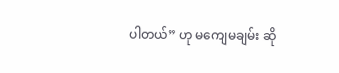ပါတယ်” ဟု မကျေမချမ်း ဆို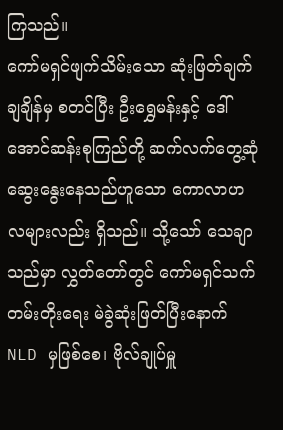ကြသည်။
ကော်မရှင်ဖျက်သိမ်းသော ဆုံးဖြတ်ချက်ချချိန်မှ စတင်ပြီး ဦးရွှေမန်းနှင့် ဒေါ်အောင်ဆန်းစုကြည်တို့ ဆက်လက်တွေ့ဆုံဆွေးနွေးနေသည်ဟူသော ကောလာဟလများလည်း ရှိသည်။ သို့သော် သေချာသည်မှာ လွှတ်တော်တွင် ကော်မရှင်သက်တမ်းတိုးရေး မဲခွဲဆုံးဖြတ်ပြီးနောက် NLD မှဖြစ်စေ၊ ဗိုလ်ချုပ်မှူ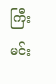ကြီး မင်း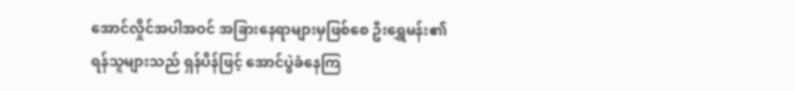အောင်လှိုင်အပါအဝင် အခြားနေရာများမှဖြစ်စေ ဦးရွှေမန်း၏ရန်သူများသည် ရှန်ပိန်ဖြင့် အောင်ပွဲခံနေကြ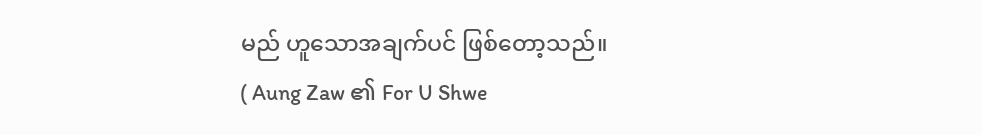မည် ဟူသောအချက်ပင် ဖြစ်တော့သည်။
( Aung Zaw ၏ For U Shwe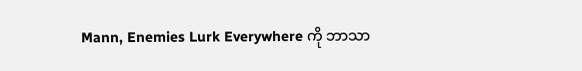Mann, Enemies Lurk Everywhere ကို ဘာသာ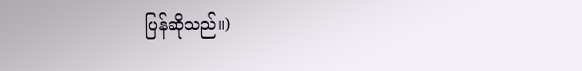ပြန်ဆိုသည်။)